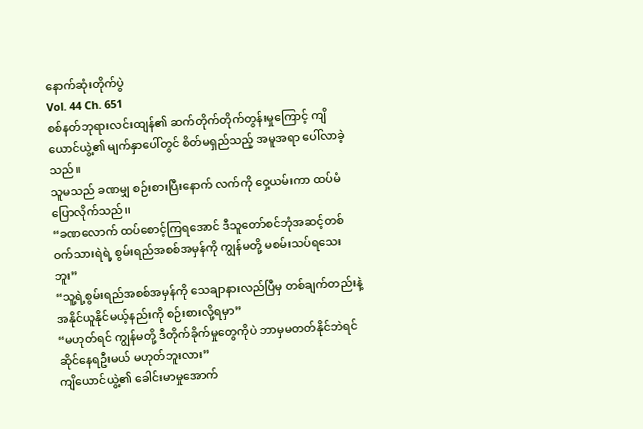နောက်ဆုံးတိုက်ပွဲ
Vol. 44 Ch. 651
စစ်နတ်ဘုရားလင်းထျန်၏ ဆက်တိုက်တိုက်တွန်းမှုကြောင့် ကျိယောင်ယွဲ့၏ မျက်နှာပေါ်တွင် စိတ်မရှည်သည့် အမူအရာ ပေါ်လာခဲ့သည်။
သူမသည် ခဏမျှ စဉ်းစားပြီးနောက် လက်ကို ဝှေ့ယမ်းကာ ထပ်မံပြောလိုက်သည်၊၊
“ခဏလောက် ထပ်စောင့်ကြရအောင် ဒီသူတော်စင်ဘုံအဆင့်တစ်ဝက်သားရဲရဲ့ စွမ်းရည်အစစ်အမှန်ကို ကျွန်မတို့ မစမ်းသပ်ရသေးဘူး”
“သူ့ရဲ့စွမ်းရည်အစစ်အမှန်ကို သေချာနားလည်ပြီမှ တစ်ချက်တည်းနဲ့ အနိုင်ယူနိုင်မယ့်နည်းကို စဉ်းစားလို့ရမှာ”
“မဟုတ်ရင် ကျွန်မတို့ ဒီတိုက်ခိုက်မှုတွေကိုပဲ ဘာမှမတတ်နိုင်ဘဲရင်ဆိုင်နေရဦးမယ် မဟုတ်ဘူးလား”
ကျိယောင်ယွဲ့၏ ခေါင်းမာမှုအောက်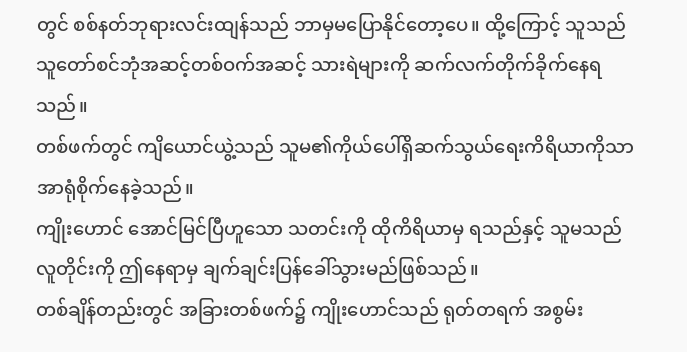တွင် စစ်နတ်ဘုရားလင်းထျန်သည် ဘာမှမပြောနိုင်တော့ပေ။ ထို့ကြောင့် သူသည် သူတော်စင်ဘုံအဆင့်တစ်ဝက်အဆင့် သားရဲများကို ဆက်လက်တိုက်ခိုက်နေရသည်။
တစ်ဖက်တွင် ကျိယောင်ယွဲ့သည် သူမ၏ကိုယ်ပေါ်ရှိဆက်သွယ်ရေးကိရိယာကိုသာ အာရုံစိုက်နေခဲ့သည်။
ကျိုးဟောင် အောင်မြင်ပြီဟူသော သတင်းကို ထိုကိရိယာမှ ရသည်နှင့် သူမသည် လူတိုင်းကို ဤနေရာမှ ချက်ချင်းပြန်ခေါ်သွားမည်ဖြစ်သည်။
တစ်ချိန်တည်းတွင် အခြားတစ်ဖက်၌ ကျိုးဟောင်သည် ရုတ်တရက် အစွမ်း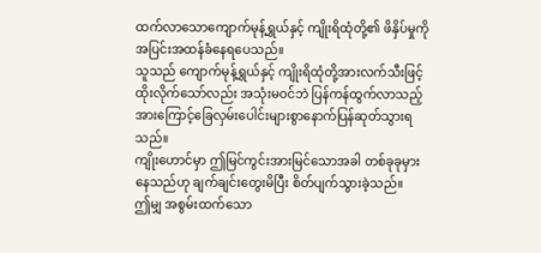ထက်လာသောကျောက်မုန့်ရွှယ်နှင့် ကျိုးရိထုံတို့၏ ဖိနှိပ်မှုကို အပြင်းအထန်ခံနေရပေသည်။
သူသည် ကျောက်မုန့်ရွှယ်နှင့် ကျိုးရိထုံတို့အားလက်သီးဖြင့်ထိုးလိုက်သော်လည်း အသုံးမဝင်ဘဲ ပြန်ကန်ထွက်လာသည့်အားကြောင့်ခြေလှမ်းပေါင်းများစွာနောက်ပြန်ဆုတ်သွားရသည်။
ကျိုးဟောင်မှာ ဤမြင်ကွင်းအားမြင်သောအခါ တစ်ခုခုမှားနေသည်ဟု ချက်ချင်းတွေးမိပြီး စိတ်ပျက်သွားခဲ့သည်။
ဤမျှ အစွမ်းထက်သော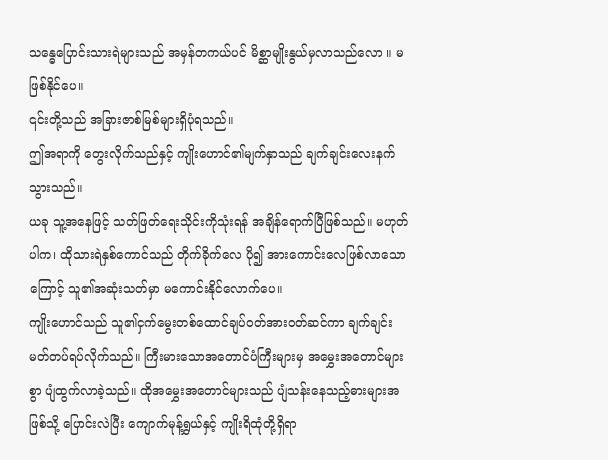သန္ဓေပြောင်းသားရဲများသည် အမှန်တကယ်ပင် မိစ္ဆာမျိုးနွယ်မှလာသည်လော ။ မဖြစ်နိုင်ပေ။
၎င်းတို့သည် အခြားဇာစ်မြစ်များရှိပုံရသည်။
ဤအရာကို တွေးလိုက်သည်နှင့် ကျိုးဟောင်၏မျက်နှာသည် ချက်ချင်းလေးနက်သွားသည်။
ယခု သူ့အနေဖြင့် သတ်ဖြတ်ရေးသိုင်းကိုသုံးရန် အချိန်ရောက်ပြီဖြစ်သည်။ မဟုတ်ပါက၊ ထိုသားရဲနှစ်ကောင်သည် တိုက်ခိုက်လေ ပို၍ အားကောင်းလေဖြစ်လာသောကြောင့် သူ၏အဆုံးသတ်မှာ မကောင်းနိုင်လောက်ပေ။
ကျိုးဟောင်သည် သူ၏ငှက်မွေးတစ်ထောင်ချပ်ဝတ်အားဝတ်ဆင်ကာ ချက်ချင်းမတ်တပ်ရပ်လိုက်သည်။ ကြီးမားသောအတောင်ပံကြီးများမှ အမွှေးအတောင်များစွာ ပျံထွက်လာခဲ့သည်။ ထိုအမွှေးအတောင်များသည် ပျံသန်းနေသည့်ဓားများအဖြစ်သို့ ပြောင်းလဲပြီး ကျောက်မုန့်ရွှယ်နှင့် ကျိုးရိထုံတို့ရှိရာ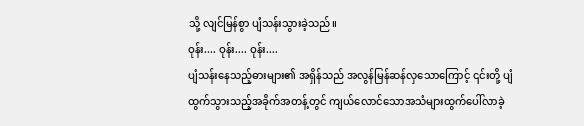သို့ လျင်မြန်စွာ ပျံသန်းသွားခဲ့သည်။
ဝုန်း.... ဝုန်း.... ဝုန်း....
ပျံသန်းနေသည့်ဓားများ၏ အရှိန်သည် အလွန်မြန်ဆန်လှသောကြောင့် ၎င်းတို့ ပျံထွက်သွားသည့်အခိုက်အတန့်တွင် ကျယ်လောင်သောအသံများထွက်ပေါ်လာခဲ့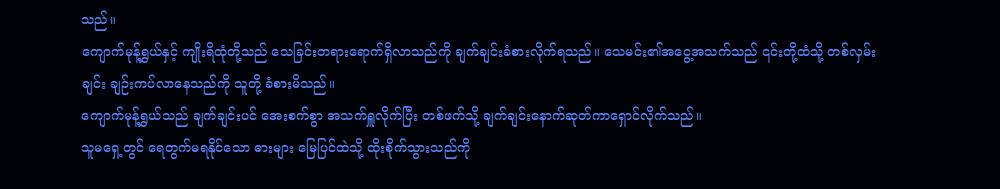သည်။
ကျောက်မုန့်ရွှယ်နှင့် ကျိုးရိထုံတို့သည် သေခြင်းတရားရောက်ရှိလာသည်ကို ချက်ချင်းခံစားလိုက်ရသည်။ သေမင်း၏အငွေ့အသက်သည် ၎င်းတို့ထံသို့ တစ်လှမ်းချင်း ချဉ်းကပ်လာနေသည်ကို သူတို့ ခံစားမိသည်။
ကျောက်မုန့်ရွှယ်သည် ချက်ချင်းပင် အေးစက်စွာ အသက်ရှူလိုက်ပြီး တစ်ဖက်သို့ ချက်ချင်းနောက်ဆုတ်ကာရှောင်လိုက်သည်။
သူမရှေ့တွင် ရေတွက်မရနိုင်သော ဓားများ မြေပြင်ထဲသို့ ထိုးစိုက်သွားသည်ကို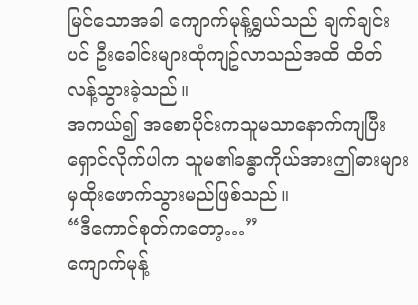မြင်သောအခါ ကျောက်မုန့်ရွှယ်သည် ချက်ချင်းပင် ဦးခေါင်းများထုံကျဥ်လာသည်အထိ ထိတ်လန့်သွားခဲ့သည်။
အကယ်၍ အစောပိုင်းကသူမသာနောက်ကျပြီး ရှောင်လိုက်ပါက သူမ၏ခန္ဓာကိုယ်အားဤဓားများမှထိုးဖောက်သွားမည်ဖြစ်သည်။
“ဒီကောင်စုတ်ကတော့…”
ကျောက်မုန့်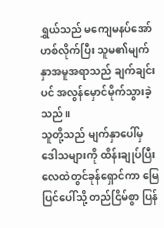ရွှယ်သည် မကျေမနပ်အော်ဟစ်လိုက်ပြီး သူမ၏မျက်နှာအမူအရာသည် ချက်ချင်းပင် အလွန်မှောင်မိုက်သွားခဲ့သည်။
သူတို့သည် မျက်နှာပေါ်မှ ဒေါသများကို ထိန်းချုပ်ပြီး လေထဲတွင်ခုန်ရှောင်ကာ မြေပြင်ပေါ်သို့ တည်ငြိမ်စွာ ပြန်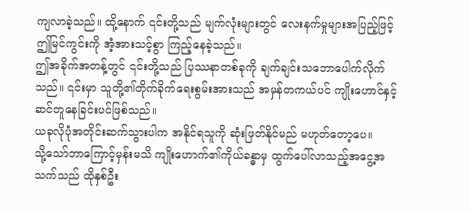ကျလာခဲ့သည်။ ထို့နောက် ၎င်းတို့သည် မျက်လုံးများတွင် လေးနက်မှုများအပြည့်ဖြင့် ဤမြင်ကွင်းကို အံ့အားသင့်စွာ ကြည့်နေခဲ့သည်။
ဤအခိုက်အတန့်တွင် ၎င်းတို့သည် ပြဿနာတစ်ခုကို ချက်ချင်းသဘောပေါက်လိုက်သည်။ ၎င်းမှာ သူတို့၏တိုက်ခိုက်ရေးစွမ်းအားသည် အမှန်တကယ်ပင် ကျိုးဟောင်နှင့် ဆင်တူနေခြင်းပင်ဖြစ်သည်။
ယခုလိုပုံအတိုင်းဆက်သွားပါက အနိုင်ရသူကို ဆုံးဖြတ်နိုင်မည် မဟုတ်တော့ပေ။
သို့သော်ဘာကြောင့်မှန်းမသိ ကျိုးဟောက်၏ကိုယ်ခန္ဓာမှ ထွက်ပေါ်လာသည့်အငွေ့အသက်သည် ထိုနှစ်ဦး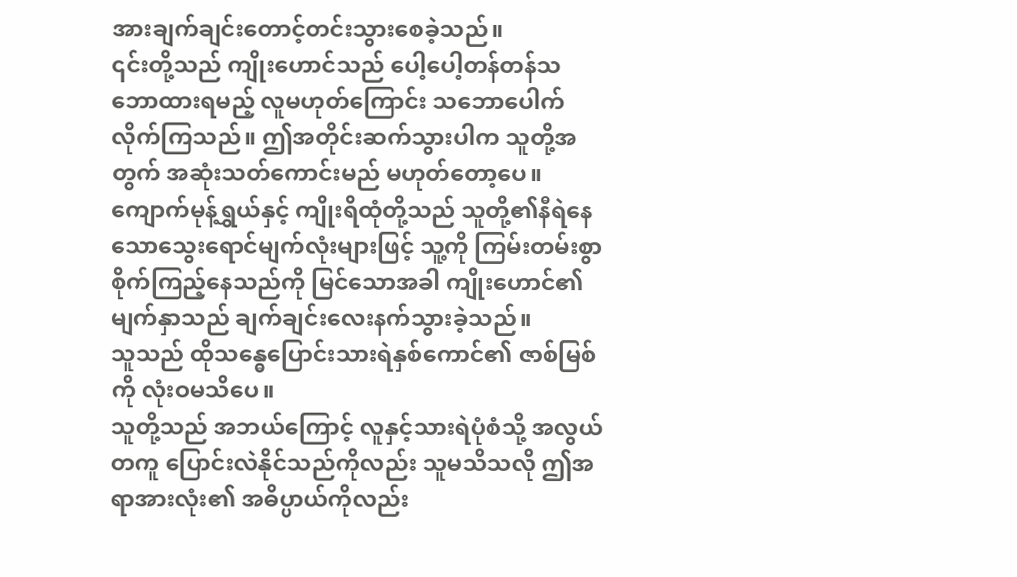အားချက်ချင်းတောင့်တင်းသွားစေခဲ့သည်။
၎င်းတို့သည် ကျိုးဟောင်သည် ပေါ့ပေါ့တန်တန်သဘောထားရမည့် လူမဟုတ်ကြောင်း သဘောပေါက်လိုက်ကြသည်။ ဤအတိုင်းဆက်သွားပါက သူတို့အတွက် အဆုံးသတ်ကောင်းမည် မဟုတ်တော့ပေ။
ကျောက်မုန့်ရွှယ်နှင့် ကျိုးရိထုံတို့သည် သူတို့၏နီရဲနေသောသွေးရောင်မျက်လုံးများဖြင့် သူ့ကို ကြမ်းတမ်းစွာ စိုက်ကြည့်နေသည်ကို မြင်သောအခါ ကျိုးဟောင်၏ မျက်နှာသည် ချက်ချင်းလေးနက်သွားခဲ့သည်။
သူသည် ထိုသန္ဓေပြောင်းသားရဲနှစ်ကောင်၏ ဇာစ်မြစ်ကို လုံးဝမသိပေ။
သူတို့သည် အဘယ်ကြောင့် လူနှင့်သားရဲပုံစံသို့ အလွယ်တကူ ပြောင်းလဲနိုင်သည်ကိုလည်း သူမသိသလို ဤအရာအားလုံး၏ အဓိပ္ပာယ်ကိုလည်း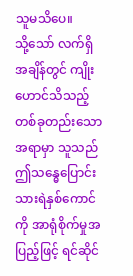သူမသိပေ။
သို့သော် လက်ရှိအချိန်တွင် ကျိုးဟောင်သိသည့်တစ်ခုတည်းသောအရာမှာ သူသည် ဤသန္ဓေပြောင်းသားရဲနှစ်ကောင်ကို အာရုံစိုက်မှုအပြည့်ဖြင့် ရင်ဆိုင်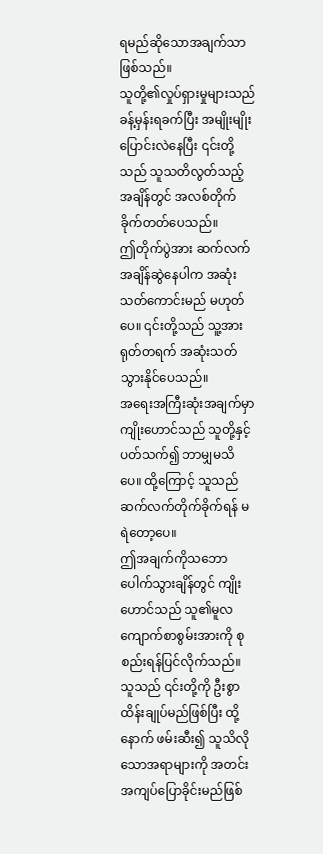ရမည်ဆိုသောအချက်သာဖြစ်သည်။
သူတို့၏လှုပ်ရှားမှုများသည် ခန့်မှန်းရခက်ပြီး အမျိုးမျိုးပြောင်းလဲနေပြီး ၎င်းတို့သည် သူသတိလွတ်သည့်အချိန်တွင် အလစ်တိုက်ခိုက်တတ်ပေသည်။
ဤတိုက်ပွဲအား ဆက်လက်အချိန်ဆွဲနေပါက အဆုံးသတ်ကောင်းမည် မဟုတ်ပေ။ ၎င်းတို့သည် သူ့အား ရုတ်တရက် အဆုံးသတ်သွားနိုင်ပေသည်။
အရေးအကြီးဆုံးအချက်မှာ ကျိုးဟောင်သည် သူတို့နှင့်ပတ်သက်၍ ဘာမျှမသိပေ။ ထို့ကြောင့် သူသည် ဆက်လက်တိုက်ခိုက်ရန် မရဲတော့ပေ။
ဤအချက်ကိုသဘောပေါက်သွားချိန်တွင် ကျိုးဟောင်သည် သူ၏မူလကျောက်စာစွမ်းအားကို စုစည်းရန်ပြင်လိုက်သည်။ သူသည် ၎င်းတို့ကို ဦးစွာ ထိန်းချုပ်မည်ဖြစ်ပြီး ထို့နောက် ဖမ်းဆီး၍ သူသိလိုသောအရာများကို အတင်းအကျပ်ပြောခိုင်းမည်ဖြစ်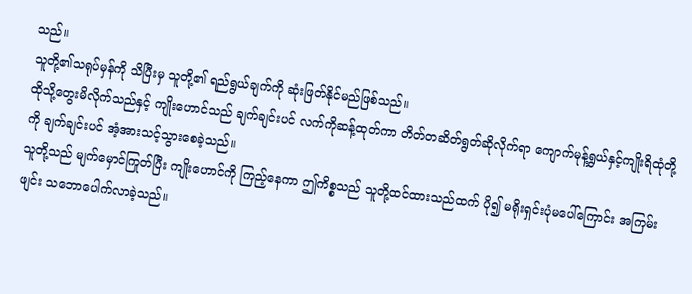သည်။
သူတို့၏သရုပ်မှန်ကို သိပြီးမှ သူတို့၏ ရည်ရွယ်ချက်ကို ဆုံးဖြတ်နိုင်မည်ဖြစ်သည်။
ထိုသို့တွေးမိလိုက်သည်နှင့် ကျိုးဟောင်သည် ချက်ချင်းပင် လက်ကိုဆန့်ထုတ်ကာ တိတ်တဆိတ်ရွတ်ဆိုလိုက်ရာ ကျောက်မုန့်ရွှယ်နှင့်ကျိုးရိထုံတို့ကို ချက်ချင်းပင် အံ့အားသင့်သွားစေခဲ့သည်။
သူတို့သည် မျက်မှောင်ကြုတ်ပြီး ကျိုးဟောင်ကို ကြည့်နေကာ ဤကိစ္စသည် သူတို့ထင်ထားသည်ထက် ပို၍ မရိုးရှင်းပုံမပေါ်ကြောင်း အကြမ်းဖျင်း သဘောပေါက်လာခဲ့သည်။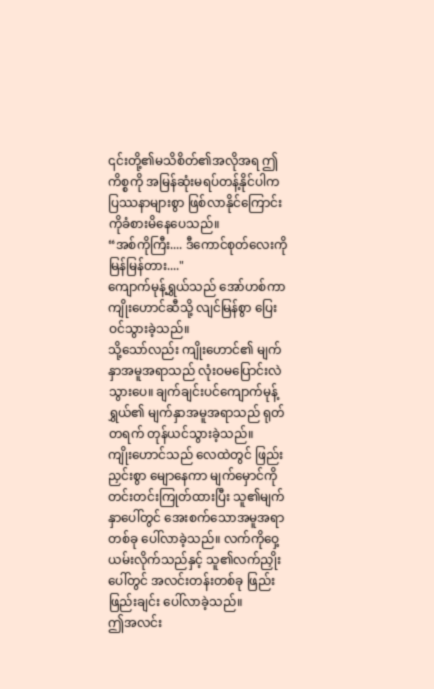၎င်းတို့၏မသိစိတ်၏အလိုအရ ဤကိစ္စကို အမြန်ဆုံးမရပ်တန့်နိုင်ပါက ပြဿနာများစွာ ဖြစ်လာနိုင်ကြောင်းကိုခံစားမိနေပေသည်။
“အစ်ကိုကြီး.... ဒီကောင်စုတ်လေးကို မြန်မြန်တား...."
ကျောက်မုန့်ရွှယ်သည် အော်ဟစ်ကာကျိုးဟောင်ဆီသို့ လျင်မြန်စွာ ပြေးဝင်သွားခဲ့သည်။
သို့သော်လည်း ကျိုးဟောင်၏ မျက်နှာအမူအရာသည် လုံးဝမပြောင်းလဲသွားပေ။ ချက်ချင်းပင်ကျောက်မုန့်ရွှယ်၏ မျက်နှာအမူအရာသည် ရုတ်တရက် တုန်ယင်သွားခဲ့သည်။
ကျိုးဟောင်သည် လေထဲတွင် ဖြည်းညှင်းစွာ မျောနေကာ မျက်မှောင်ကို တင်းတင်းကြုတ်ထားပြီး သူ၏မျက်နှာပေါ်တွင် အေးစက်သောအမူအရာတစ်ခု ပေါ်လာခဲ့သည်။ လက်ကိုဝှေ့ယမ်းလိုက်သည်နှင့် သူ၏လက်ညှိုးပေါ်တွင် အလင်းတန်းတစ်ခု ဖြည်းဖြည်းချင်း ပေါ်လာခဲ့သည်။
ဤအလင်း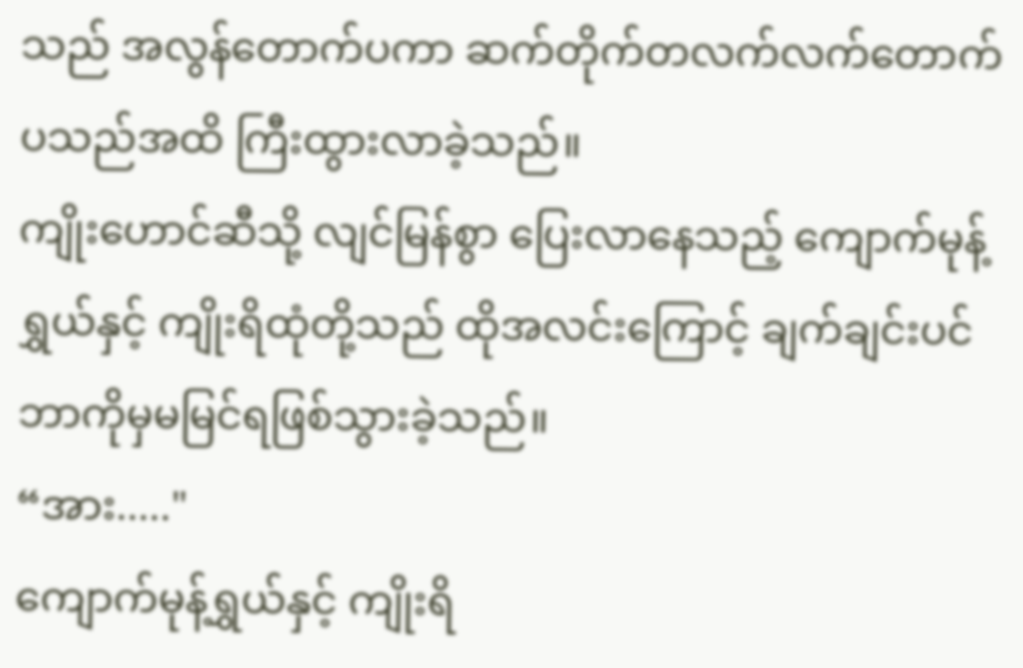သည် အလွန်တောက်ပကာ ဆက်တိုက်တလက်လက်တောက်ပသည်အထိ ကြီးထွားလာခဲ့သည်။
ကျိုးဟောင်ဆီသို့ လျင်မြန်စွာ ပြေးလာနေသည့် ကျောက်မုန့်ရွှယ်နှင့် ကျိုးရိထုံတို့သည် ထိုအလင်းကြောင့် ချက်ချင်းပင်ဘာကိုမှမမြင်ရဖြစ်သွားခဲ့သည်။
“အား....."
ကျောက်မုန့်ရွှယ်နှင့် ကျိုးရိ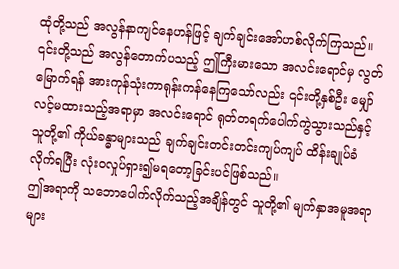ထုံတို့သည် အလွန်နာကျင်နေဟန်ဖြင့် ချက်ချင်းအော်ဟစ်လိုက်ကြသည်။
၎င်းတို့သည် အလွန်တောက်ပသည့် ဤကြီးမားသော အလင်းရောင်မှ လွတ်မြောက်ရန် အားကုန်သုံးကာရုန်းကန်နေကြသော်လည်း ၎င်းတို့နှစ်ဦး မျှော်လင့်မထားသည့်အရာမှာ အလင်းရောင် ရုတ်တရက်ပေါက်ကွဲသွားသည်နှင့် သူတို့၏ ကိုယ်ခန္ဓာများသည် ချက်ချင်းတင်းတင်းကျပ်ကျပ် ထိန်းချုပ်ခံလိုက်ရပြီး လုံးဝလှုပ်ရှား၍မရတော့ခြင်းပင်ဖြစ်သည်။
ဤအရာကို သဘောပေါက်လိုက်သည့်အချိန်တွင် သူတို့၏ မျက်နှာအမူအရာများ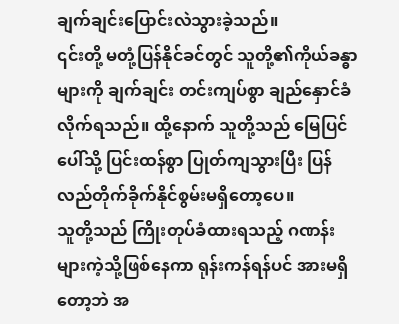ချက်ချင်းပြောင်းလဲသွားခဲ့သည်။
၎င်းတို့ မတုံ့ပြန်နိုင်ခင်တွင် သူတို့၏ကိုယ်ခန္ဓာများကို ချက်ချင်း တင်းကျပ်စွာ ချည်နှောင်ခံလိုက်ရသည်။ ထို့နောက် သူတို့သည် မြေပြင်ပေါ်သို့ ပြင်းထန်စွာ ပြုတ်ကျသွားပြီး ပြန်လည်တိုက်ခိုက်နိုင်စွမ်းမရှိတော့ပေ။
သူတို့သည် ကြိုးတုပ်ခံထားရသည့် ဂဏန်းများကဲ့သို့ဖြစ်နေကာ ရုန်းကန်ရန်ပင် အားမရှိတော့ဘဲ အ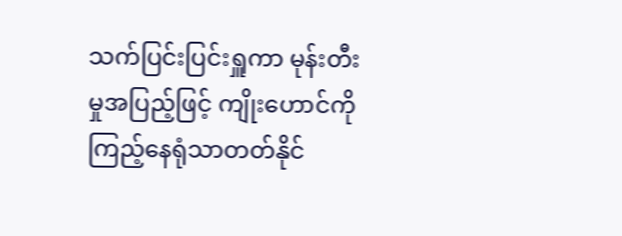သက်ပြင်းပြင်းရှူကာ မုန်းတီးမှုအပြည့်ဖြင့် ကျိုးဟောင်ကို ကြည့်နေရုံသာတတ်နိုင်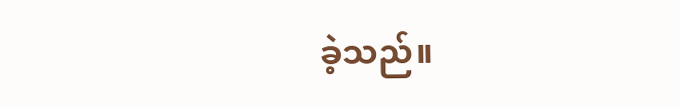ခဲ့သည်။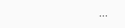...